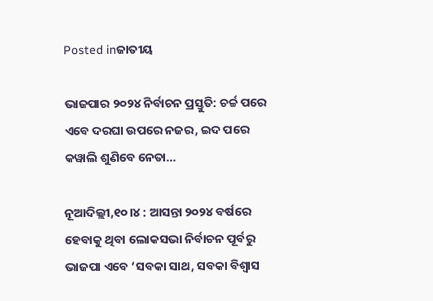Posted inଜାତୀୟ

ଭାଜପାର ୨୦୨୪ ନିର୍ବାଚନ ପ୍ରସ୍ତୁତି: ଚର୍ଚ୍ଚ ପରେ ଏବେ ଦରଘା ଉପରେ ନଜର, ଇଦ ପରେ କୱାଲି ଶୁଣିବେ ନେତା…

ନୂଆଦିଲ୍ଲୀ,୧୦।୪ : ଆସନ୍ତା ୨୦୨୪ ବର୍ଷରେ ହେବାକୁ ଥିବା ଲୋକସଭା ନିର୍ବାଚନ ପୂର୍ବରୁ ଭାଜପା ଏବେ ‘ସବକା ସାଥ, ସବକା ବିଶ୍ୱାସ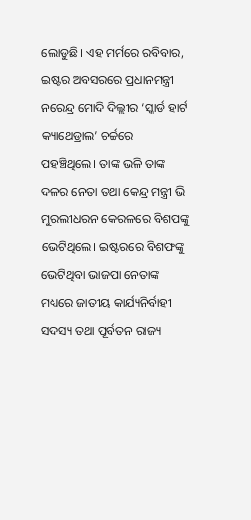ଲୋଡୁଛି। ଏହ ମର୍ମରେ ରବିବାର, ଇଷ୍ଟର ଅବସରରେ ପ୍ରଧାନମନ୍ତ୍ରୀ ନରେନ୍ଦ୍ର ମୋଦି ଦିଲ୍ଲୀର ‘ସ୍କାର୍ଡ ହାର୍ଟ କ୍ୟାଥେଡ୍ରାଲ’ ଚର୍ଚ୍ଚରେ ପହଞ୍ଚିଥିଲେ। ତାଙ୍କ ଭଳି ତାଙ୍କ ଦଳର ନେତା ତଥା କେନ୍ଦ୍ର ମନ୍ତ୍ରୀ ଭି ମୁରଲୀଧରନ କେରଳରେ ବିଶପଙ୍କୁ ଭେଟିଥିଲେ। ଇଷ୍ଟରରେ ବିଶଫଙ୍କୁ ଭେଟିଥିବା ଭାଜପା ନେତାଙ୍କ ମଧ୍ୟରେ ଜାତୀୟ କାର୍ଯ୍ୟନିର୍ବାହୀ ସଦସ୍ୟ ତଥା ପୂର୍ବତନ ରାଜ୍ୟ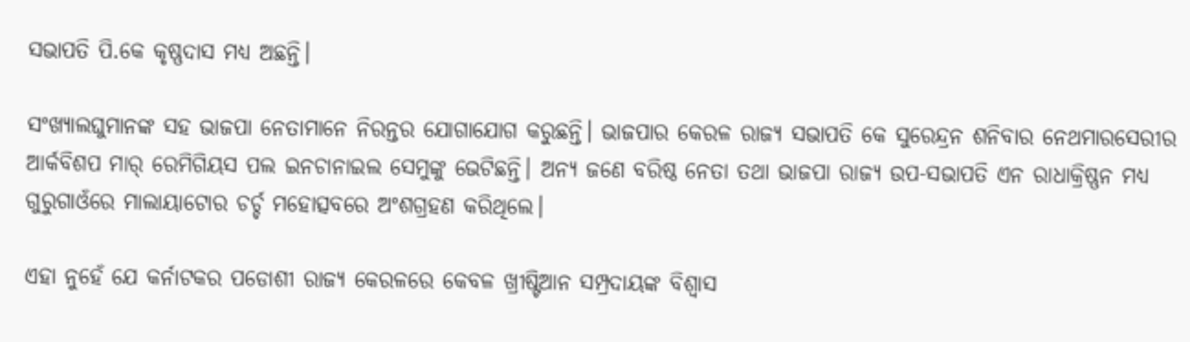ସଭାପତି ପି.କେ କୃଷ୍ଣଦାସ ମଧ୍ୟ ଅଛନ୍ତି।

ସଂଖ୍ୟାଲଘୁମାନଙ୍କ ସହ ଭାଜପା ନେତାମାନେ ନିରନ୍ତର ଯୋଗାଯୋଗ କରୁଛନ୍ତି। ଭାଜପାର କେରଳ ରାଜ୍ୟ ସଭାପତି କେ ସୁରେନ୍ଦ୍ରନ ଶନିବାର ନେଥମାରସେରୀର ଆର୍କବିଶପ ମାର୍‌ ରେମିଗିୟସ ପଲ ଇନଚାନାଇଲ ସେମୁଙ୍କୁ ଭେଟିଛନ୍ତି। ଅନ୍ୟ ଜଣେ ବରିଷ୍ଠ ନେତା ତଥା ଭାଜପା ରାଜ୍ୟ ଉପ-ସଭାପତି ଏନ ରାଧାକ୍ରିଷ୍ଣନ ମଧ୍ୟ ଗୁରୁଗାଓଁରେ ମାଲାୟାଟୋର ଚର୍ଚ୍ଚ ମହୋତ୍ସବରେ ଅଂଶଗ୍ରହଣ କରିଥିଲେ।

ଏହା ନୁହେଁ ଯେ କର୍ନାଟକର ପଡୋଶୀ ରାଜ୍ୟ କେରଳରେ କେବଳ ଖ୍ରୀଷ୍ଟିଆନ ସମ୍ପ୍ରଦାୟଙ୍କ ବିଶ୍ୱାସ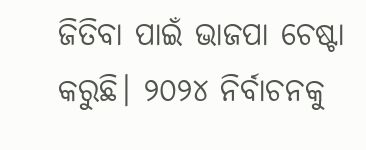ଜିତିବା ପାଇଁ ଭାଜପା ଚେଷ୍ଟା କରୁଛି। ୨୦୨୪ ନିର୍ବାଚନକୁ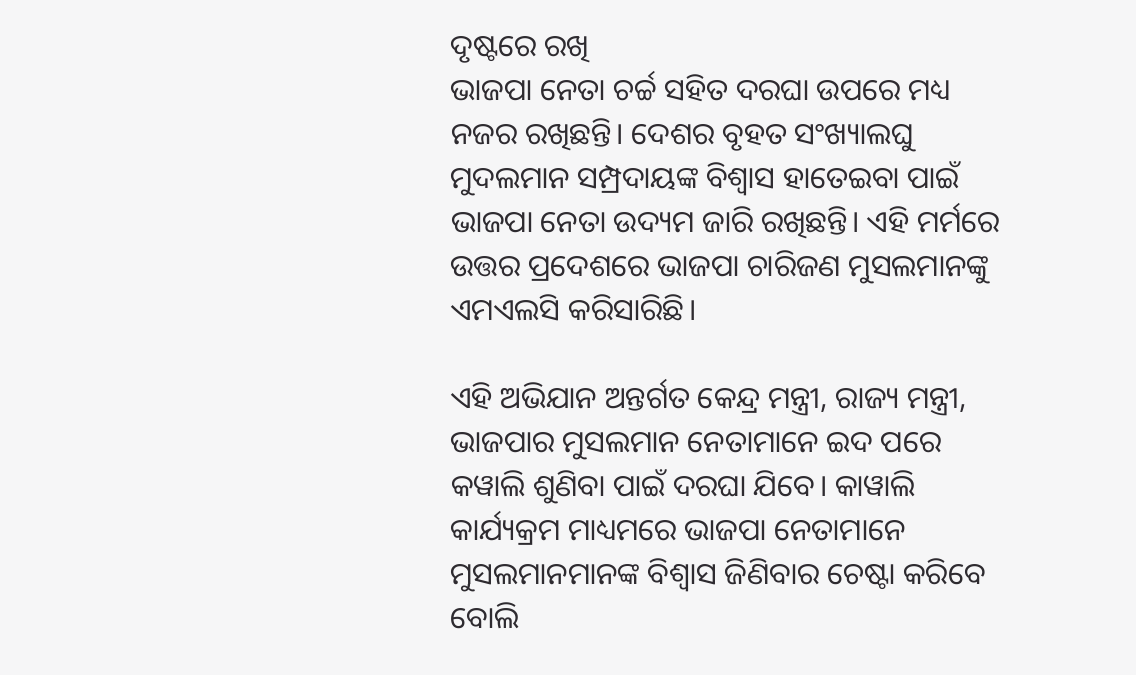ଦୃଷ୍ଟରେ ରଖି
ଭାଜପା ନେତା ଚର୍ଚ୍ଚ ସହିତ ଦରଘା ଉପରେ ମଧ୍ୟ ନଜର ରଖିଛନ୍ତି। ଦେଶର ବୃହତ ସଂଖ୍ୟାଲଘୁ ମୁଦଲମାନ ସମ୍ପ୍ରଦାୟଙ୍କ ବିଶ୍ୱାସ ହାତେଇବା ପାଇଁ ଭାଜପା ନେତା ଉଦ୍ୟମ ଜାରି ରଖିଛନ୍ତି। ଏହି ମର୍ମରେ ଉତ୍ତର ପ୍ରଦେଶରେ ଭାଜପା ଚାରିଜଣ ମୁସଲମାନଙ୍କୁ ଏମଏଲସି କରିସାରିଛି।

ଏହି ଅଭିଯାନ ଅନ୍ତର୍ଗତ କେନ୍ଦ୍ର ମନ୍ତ୍ରୀ, ରାଜ୍ୟ ମନ୍ତ୍ରୀ, ଭାଜପାର ମୁସଲମାନ ନେତାମାନେ ଇଦ ପରେ କୱାଲି ଶୁଣିବା ପାଇଁ ଦରଘା ଯିବେ। କାୱାଲି କାର୍ଯ୍ୟକ୍ରମ ମାଧ୍ୟମରେ ଭାଜପା ନେତାମାନେ ମୁସଲମାନମାନଙ୍କ ବିଶ୍ୱାସ ଜିଣିବାର ଚେଷ୍ଟା କରିବେ ବୋଲି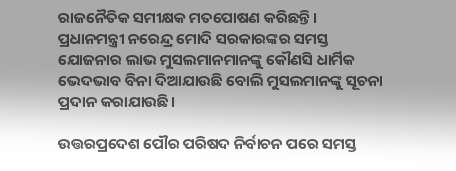ରାଜନୈତିକ ସମୀକ୍ଷକ ମତପୋଷଣ କରିଛନ୍ତି। ପ୍ରଧାନମନ୍ତ୍ରୀ ନରେନ୍ଦ୍ର ମୋଦି ସରକାରଙ୍କର ସମସ୍ତ ଯୋଜନାର ଲାଭ ମୁସଲମାନମାନଙ୍କୁ କୌଣସି ଧାର୍ମିକ ଭେଦଭାବ ବିନା ଦିଆଯାଉଛି ବୋଲି ମୁସଲମାନଙ୍କୁ ସୂଚନା ପ୍ରଦାନ କରାଯାଉଛି।

ଉତ୍ତରପ୍ରଦେଶ ପୌର ପରିଷଦ ନିର୍ବାଚନ ପରେ ସମସ୍ତ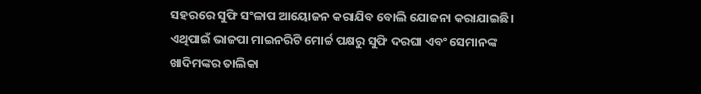ସହରରେ ସୁଫି ସଂଳାପ ଆୟୋଜନ କରାଯିବ ବୋଲି ଯୋଜନା କରାଯାଇଛି। ଏଥିପାଇଁ ଭାଜପା ମାଇନରିଟି ମୋର୍ଚ୍ଚ ପକ୍ଷରୁ ସୁଫି ଦରଘା ଏବଂ ସେମାନଙ୍କ ଖାଦିମଙ୍କର ତାଲିକା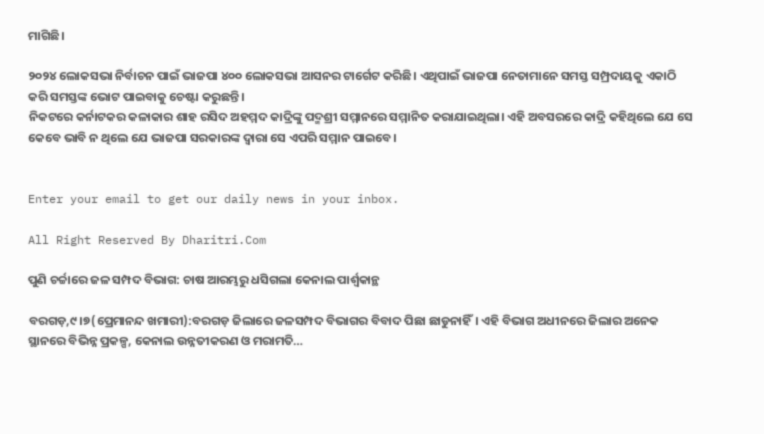ମାଗିଛି।

୨୦୨୪ ଲୋକସଭା ନିର୍ବାଚନ ପାଇଁ ଭାଜପା ୪୦୦ ଲୋକସଭା ଆସନର ଟାର୍ଗେଟ କରିଛି। ଏଥିପାଇଁ ଭାଜପା ନେତାମାନେ ସମସ୍ତ ସମ୍ପ୍ରଦାୟକୁ ଏକାଠି କରି ସମସ୍ତଙ୍କ ଭୋଟ ପାଇବାକୁ ଚେଷ୍ଟା କରୁଛନ୍ତି।
ନିକଟରେ କର୍ନାଟକର କଳାକାର ଶାହ ରସିଦ ଅହମ୍ମଦ କାଦ୍ରିଙ୍କୁ ପଦ୍ମଶ୍ରୀ ସମ୍ମାନରେ ସମ୍ମାନିତ କରାଯାଇଥିଲା। ଏହି ଅବସରରେ କାଦ୍ରି କହିଥିଲେ ଯେ ସେ କେବେ ଭାବି ନ ଥିଲେ ଯେ ଭାଜପା ସରକାରଙ୍କ ଦ୍ୱାରା ସେ ଏପରି ସମ୍ମାନ ପାଇବେ।


Enter your email to get our daily news in your inbox.

All Right Reserved By Dharitri.Com

ପୁଣି ଚର୍ଚ୍ଚାରେ ଜଳ ସମ୍ପଦ ବିଭାଗ: ଚାଷ ଆରମ୍ଭରୁ ଧସିଗଲା କେନାଲ ପାର୍ଶ୍ୱକାନ୍ଥ

ବରଗଡ଼,୯।୭(ପ୍ରେମାନନ୍ଦ ଖମାରୀ):ବରଗଡ଼ ଜିଲାରେ ଜଳସମ୍ପଦ ବିଭାଗର ବିବାଦ ପିଛା ଛାଡୁନାହିଁ। ଏହି ବିଭାଗ ଅଧୀନରେ ଜିଲାର ଅନେକ ସ୍ଥାନରେ ବିଭିନ୍ନ ପ୍ରକଳ୍ପ, କେନାଲ ଉନ୍ନତୀକରଣ ଓ ମରାମତି…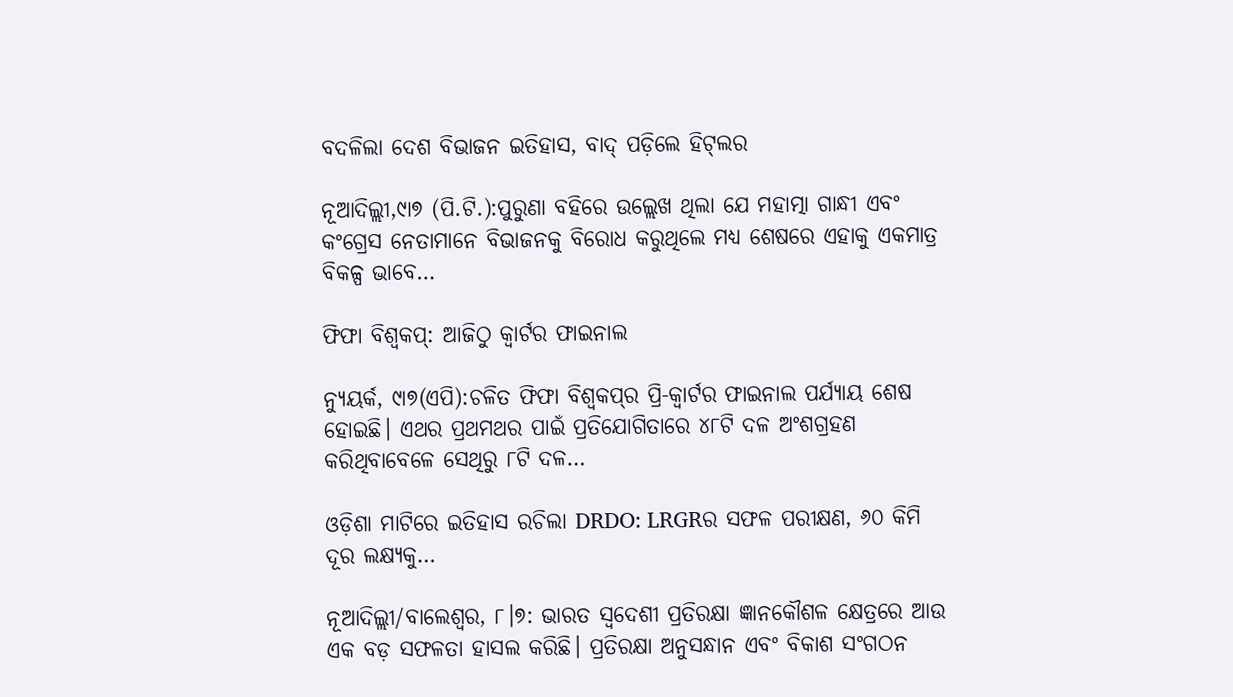ବଦଳିଲା ଦେଶ ବିଭାଜନ ଇତିହାସ, ବାଦ୍‌ ପଡ଼ିଲେ ହିଟ୍‌ଲର

ନୂଆଦିଲ୍ଲୀ,୯ା୭ (ପି.ଟି.):ପୁରୁଣା ବହିରେ ଉଲ୍ଲେଖ ଥିଲା ଯେ ମହାତ୍ମା ଗାନ୍ଧୀ ଏବଂ କଂଗ୍ରେସ ନେତାମାନେ ବିଭାଜନକୁ ବିରୋଧ କରୁଥିଲେ ମଧ୍ୟ ଶେଷରେ ଏହାକୁ ଏକମାତ୍ର ବିକଳ୍ପ ଭାବେ…

ଫିଫା ବିଶ୍ୱକପ୍‌: ଆଜିଠୁ କ୍ୱାର୍ଟର ଫାଇନାଲ

ନ୍ୟୁୟର୍କ, ୯ା୭(ଏପି):ଚଳିତ ଫିଫା ବିଶ୍ୱକପ୍‌ର ପ୍ରି-କ୍ୱାର୍ଟର ଫାଇନାଲ ପର୍ଯ୍ୟାୟ ଶେଷ ହୋଇଛି। ଏଥର ପ୍ରଥମଥର ପାଇଁ ପ୍ରତିଯୋଗିତାରେ ୪୮ଟି ଦଳ ଅଂଶଗ୍ରହଣ କରିଥିବାବେଳେ ସେଥିରୁ ୮ଟି ଦଳ…

ଓଡ଼ିଶା ମାଟିରେ ଇତିହାସ ରଚିଲା DRDO: LRGRର ସଫଳ ପରୀକ୍ଷଣ, ୬୦ କିମି ଦୂର ଲକ୍ଷ୍ୟକୁ…

ନୂଆଦିଲ୍ଲୀ/ବାଲେଶ୍ୱର, ୮।୭: ଭାରତ ସ୍ୱଦେଶୀ ପ୍ରତିରକ୍ଷା ଜ୍ଞାନକୌଶଳ କ୍ଷେତ୍ରରେ ଆଉ ଏକ ବଡ଼ ସଫଳତା ହାସଲ କରିଛି। ପ୍ରତିରକ୍ଷା ଅନୁସନ୍ଧାନ ଏବଂ ବିକାଶ ସଂଗଠନ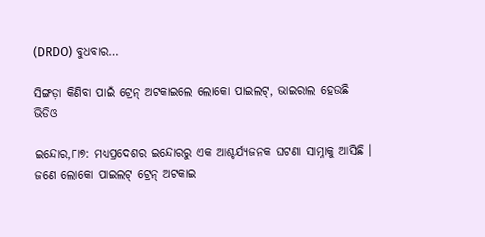(DRDO) ବୁଧବାର…

ସିଙ୍ଗଡ଼ା କିଣିବା ପାଇଁ ଟ୍ରେନ୍‌ ଅଟକାଇଲେ ଲୋକୋ ପାଇଲଟ୍‌, ଭାଇରାଲ ହେଉଛି ଭିଡିଓ

ଇନ୍ଦୋର,୮ା୭: ମଧ୍ୟପ୍ରଦେଶର ଇନ୍ଦୋରରୁ ଏକ ଆଶ୍ଚର୍ଯ୍ୟଜନକ ଘଟଣା ସାମ୍ନାକୁ ଆସିଛି । ଜଣେ ଲୋକୋ ପାଇଲଟ୍‌ ଟ୍ରେନ୍‌ ଅଟକାଇ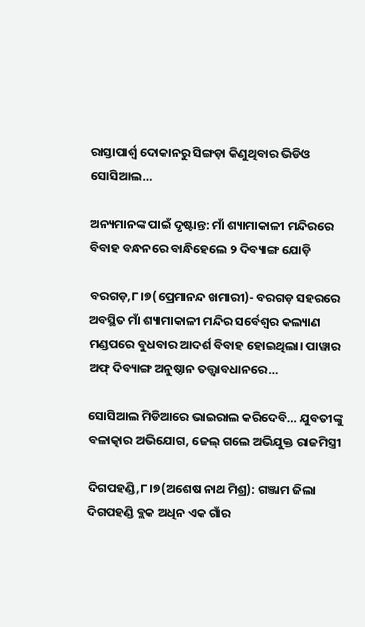ରାସ୍ତାପାର୍ଶ୍ୱ ଦୋକାନରୁ ସିଙ୍ଗଡ଼ା କିଣୁଥିବାର ଭିଡିଓ ସୋସିଆଲ…

ଅନ୍ୟମାନଙ୍କ ପାଇଁ ଦୃଷ୍ଟାନ୍ତ: ମାଁ ଶ୍ୟାମାକାଳୀ ମନ୍ଦିରରେ ବିବାହ ବନ୍ଧନରେ ବାନ୍ଧିହେଲେ ୨ ଦିବ୍ୟାଙ୍ଗ ଯୋଡ଼ି

ବରଗଡ଼,୮।୭(ପ୍ରେମାନନ୍ଦ ଖମାରୀ)- ବରଗଡ଼ ସହରରେ ଅବସ୍ଥିତ ମାଁ ଶ୍ୟାମାକାଳୀ ମନ୍ଦିର ସର୍ବେଶ୍ୱର କଲ୍ୟାଣ ମଣ୍ଡପରେ ବୁଧବାର ଆଦର୍ଶ ବିବାହ ହୋଇଥିଲା। ପାୱାର ଅଫ୍‌ ଦିବ୍ୟାଙ୍ଗ ଅନୁଷ୍ଠାନ ତତ୍ତ୍ୱାବଧାନରେ…

ସୋସିଆଲ ମିଡିଆରେ ଭାଇରାଲ କରିଦେବି… ଯୁବତୀଙ୍କୁ ବଳାତ୍କାର ଅଭିଯୋଗ, ଜେଲ୍ ଗଲେ ଅଭିଯୁକ୍ତ ରାଜମିସ୍ତ୍ରୀ

ଦିଗପହଣ୍ଡି,୮।୭(ଅଶେଷ ନାଥ ମିଶ୍ର): ଗଞ୍ଜାମ ଜିଲା ଦିଗପହଣ୍ଡି ବ୍ଲକ ଅଧିନ ଏକ ଗାଁର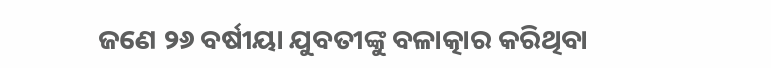ଜଣେ ୨୬ ବର୍ଷୀୟା ଯୁବତୀଙ୍କୁ ବଳାତ୍କାର କରିଥିବା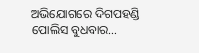ଅଭିଯୋଗରେ ଦିଗପହଣ୍ଡି ପୋଲିସ ବୁଧବାର…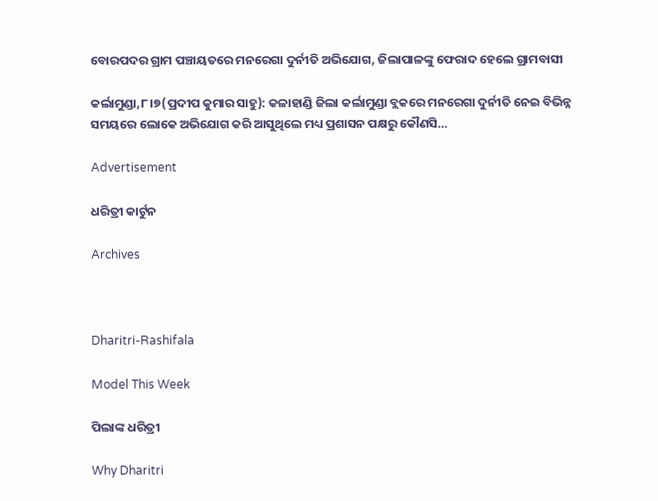ବୋରପଦର ଗ୍ରାମ ପଞ୍ଚାୟତରେ ମନରେଗା ଦୁର୍ନୀତି ଅଭିଯୋଗ, ଜିଲାପାଳଙ୍କୁ ଫେରାଦ ହେଲେ ଗ୍ରାମବାସୀ

କର୍ଲାମୁଣ୍ଡା,୮।୭(ପ୍ରଦୀପ କୁମାର ସାହୁ): କଳାହାଣ୍ଡି ଜିଲା କର୍ଲାମୁଣ୍ଡା ବ୍ଲକରେ ମନରେଗା ଦୁର୍ନୀତି ନେଇ ବିଭିନ୍ନ ସମୟରେ ଲୋକେ ଅଭିଯୋଗ କରି ଆସୁଥିଲେ ମଧ୍ୟ ପ୍ରଶାସନ ପକ୍ଷରୁ କୌଣସି…

Advertisement

ଧରିତ୍ରୀ କାର୍ଟୁନ

Archives



Dharitri-Rashifala

Model This Week

ପିଲାଙ୍କ ଧରିତ୍ରୀ

Why Dharitri